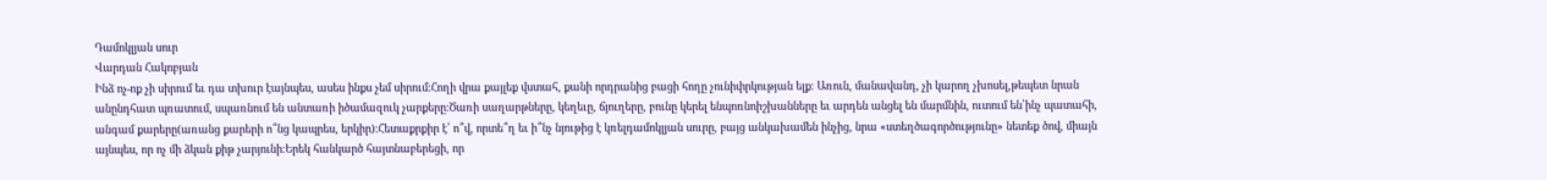Դամոկլյան սուր
Վարդան Հակոբյան
Ինձ ոչ-ոք չի սիրում եւ դա տխուր էայնպես, ասես ինքս չեմ սիրում։Հողի վրա քայլեք վստահ, քանի որդրանից բացի հողը չունիփրկության ելք։ Առուն, մանավանդ, չի կարող չխոսել,թեպետ նրան անընդհատ պռատում, սպառնում են անտառի իծամազուկ չարքերը։Ծառի սաղարթները, կեղեւը, ճյուղերը, բունը կերել ենպոռնոիշխանները եւ արդեն անցել են մարմնին, ուտում են՝ինչ պատահի, անգամ քարերը(առանց քարերի ո՞նց կապրես, երկիր)։Հետաքրքիր է՝ ո՞վ, որտե՞ղ եւ ի՞նչ նյութից է կռելդամոկլյան սուրը, բայց անկախամեն ինչից, նրա «ստեղծագործությունը» նետեք ծով, միայն այնպես, որ ոչ մի ձկան քիթ չարյունի։Երեկ հանկարծ հայտնաբերեցի, որ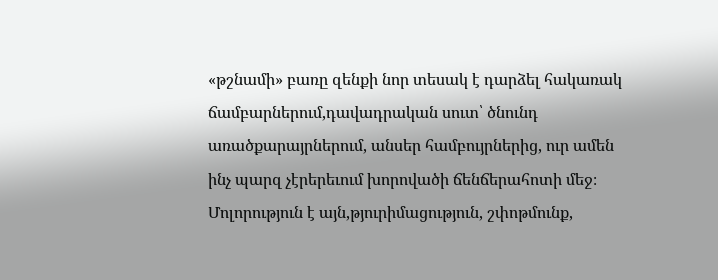«թշնամի» բառը զենքի նոր տեսակ է դարձել հակառակ ճամբարներում,դավադրական սուտ՝ ծնունդ առածքարայրներում, անսեր համբույրներից, ուր ամեն ինչ պարզ չէրերեւում խորովածի ճենճերահոտի մեջ։ Մոլորություն է այն,թյուրիմացություն, շփոթմունք,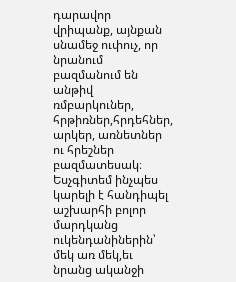դարավոր վրիպանք, այնքան սնամեջ ուփուչ, որ նրանում բազմանում են անթիվ ռմբարկուներ, հրթիռներ,հրդեհներ, արկեր, առնետներ ու հրեշներ բազմատեսակ։ Եսչգիտեմ ինչպես կարելի է հանդիպել աշխարհի բոլոր մարդկանց ուկենդանիներին՝ մեկ առ մեկ,եւ նրանց ականջի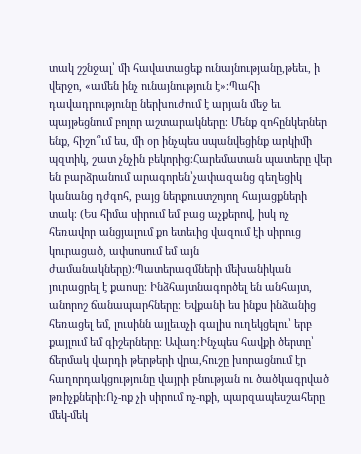տակ շշնջալ՝ մի հավատացեք ունայնությանը,թեեւ, ի վերջո, «ամեն ինչ ունայնություն է»։Պահի դավադրությունը ներխուժում է արյան մեջ եւ պայթեցնում բոլոր աշտարակները։ Մենք զոհընկերներ ենք, հիշո՞ւմ ես, մի օր ինչպես սպանվեցինք արկիմի պզտիկ, շատ չնչին բեկորից։Հարեմատան պատերը վեր են բարձրանում արագորեն՝չափազանց գեղեցիկ կանանց դժգոհ, բայց ներքուստշոյող հայացքների տակ։ (Ես հիմա սիրում եմ բաց աչքերով, իսկ ոչ հեռավոր անցյալում քո ետեւից վազում էի սիրուց կուրացած, ափսոսում եմ այն ժամանակները)։Պատերազմների մեխանիկան յուրացրել է քաոսը։ Ինձհայտնագործել են անհայտ, անորոշ ճանապարհները։ Եվքանի ես ինքս ինձանից հեռացել եմ, լուսինն այլեւսչի գալիս ուղեկցելու՝ երբ քայլում եմ գիշերները։ Ավաղ։Ինչպես հավքի ծերտը՝ ճերմակ վարդի թերթերի վրա,հուշը խորացնում էր հաղորդակցությունը վայրի բնության ու ծածկագրված թռիչքների։Ոչ-ոք չի սիրում ոչ-ոքի, պարզապեսշահերը մեկ-մեկ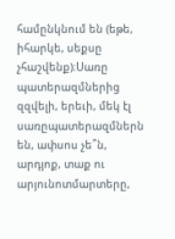համընկնում են (եթե, իհարկե, սեքսը չհաշվենք)։Սառը պատերազմներից զզվելի, երեւի, մեկ էլ սառըպատերազմներն են, ափսոս չե՞ն, արդյոք, տաք ու արյունոտմարտերը,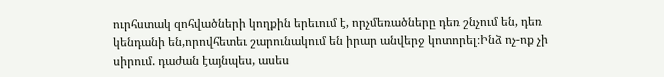ուրհստակ զոհվածների կողքին երեւում է, որչմեռածները դեռ շնչում են, դեռ կենդանի են,որովհետեւ շարունակում են իրար անվերջ կոտորել։Ինձ ոչ-ոք չի սիրում. դաժան էայնպես, ասես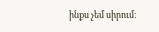ինքս չեմ սիրում։